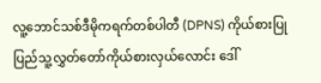လူ့ဘောင်သစ်ဒီမိုကရက်တစ်ပါတီ (DPNS) ကိုယ်စားပြု ပြည်သူ့လွှတ်တော်ကိုယ်စားလှယ်လောင်း ဒေါ်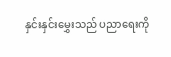နှင်းနှင်းမွှေးသည် ပညာရေးကို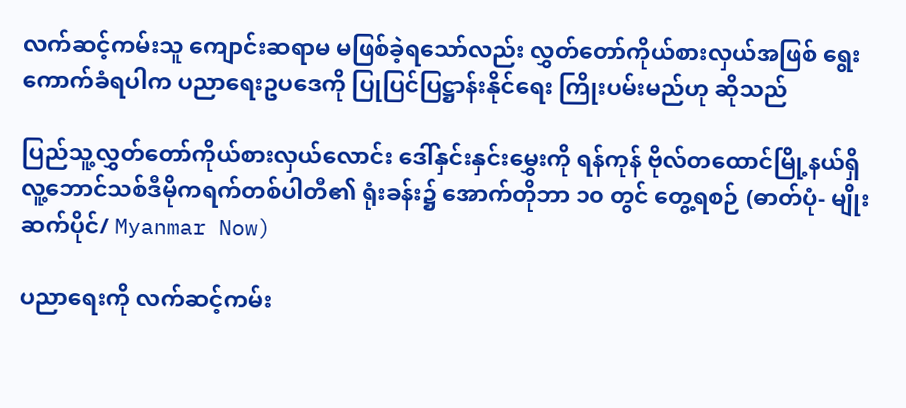လက်ဆင့်ကမ်းသူ ကျောင်းဆရာမ မဖြစ်ခဲ့ရသော်လည်း လွှတ်တော်ကိုယ်စားလှယ်အဖြစ် ရွေးကောက်ခံရပါက ပညာရေးဥပဒေကို ပြုပြင်ပြဋ္ဌာန်းနိုင်ရေး ကြိုးပမ်းမည်ဟု ဆိုသည်

ပြည်သူ့လွှတ်တော်ကိုယ်စားလှယ်လောင်း ဒေါ်နှင်းနှင်းမွှေးကို ရန်ကုန် ဗိုလ်တထောင်မြို့နယ်ရှိ လူ့ဘောင်သစ်ဒီမိုကရက်တစ်ပါတီ၏ ရုံးခန်း၌ အောက်တိုဘာ ၁၀ တွင် တွေ့ရစဉ် (ဓာတ်ပုံ- မျိုးဆက်ပိုင်/ Myanmar Now)

ပညာရေးကို လက်ဆင့်ကမ်း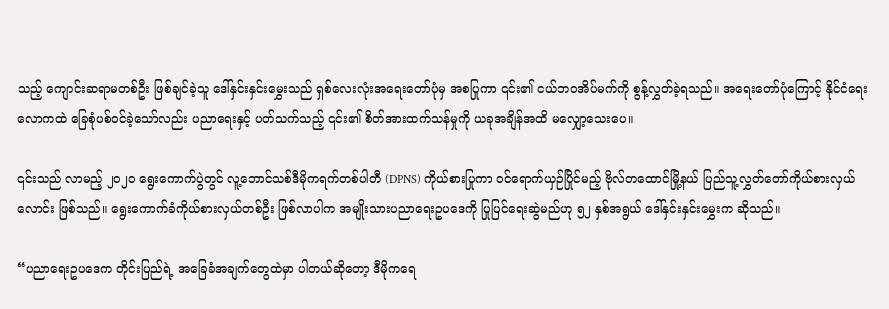သည့် ကျောင်းဆရာမတစ်ဦး ဖြစ်ချင်ခဲ့သူ ဒေါ်နှင်းနှင်းမွှေးသည် ရှစ်လေးလုံးအရေးတော်ပုံမှ အစပြုကာ ၎င်း၏ ငယ်ဘဝအိပ်မက်ကို စွန့်လွှတ်ခဲ့ရသည်။ အရေးတော်ပုံကြောင့် နိုင်ငံရေးလောကထဲ ခြေစုံပစ်ဝင်ခဲ့သော်လည်း ပညာရေးနှင့် ပတ်သက်သည့် ၎င်း၏ စိတ်အားထက်သန်မှုကို ယခုအချိန်အထိ မလျှော့သေးပေ။

၎င်းသည် လာမည့် ၂၀၂၀ ရွေးကောက်ပွဲတွင် လူ့ဘောင်သစ်ဒီမိုကရက်တစ်ပါတီ (DPNS) ကိုယ်စားပြုကာ ဝင်ရောက်ယှဉ်ပြိုင်မည့် ဗိုလ်တထောင်မြို့နယ် ပြည်သူ့လွှတ်တော်ကိုယ်စားလှယ်လောင်း ဖြစ်သည်။ ရွေးကောက်ခံကိုယ်စားလှယ်တစ်ဦး ဖြစ်လာပါက အမျိုးသားပညာရေးဥပဒေကို ပြုပြင်ရေးဆွဲမည်ဟု ၅၂ နှစ်အရွယ် ဒေါ်နှင်းနှင်းမွှေးက ဆိုသည်။

“ပညာရေးဥပဒေက တိုင်းပြည်ရဲ့ အခြေခံအချက်တွေထဲမှာ ပါတယ်ဆိုတော့ ဒီမိုကရေ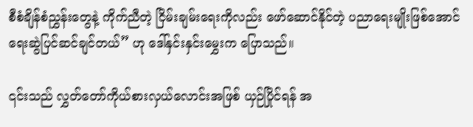စီစံချိန်စံညွှန်းတွေနဲ့ ကိုက်ညီတဲ့ ငြိမ်းချမ်းရေးကိုလည်း ဖော်ဆောင်နိုင်တဲ့ ပညာရေးမျိုးဖြစ်အောင် ရေးဆွဲပြင်ဆင်ချင်တယ်” ဟု ဒေါ်နှင်းနှင်းမွှေးက ပြောသည်။

၎င်းသည် လွှတ်တော်ကိုယ်စားလှယ်လောင်းအဖြစ် ယှဉ်ပြိုင်ရန် အ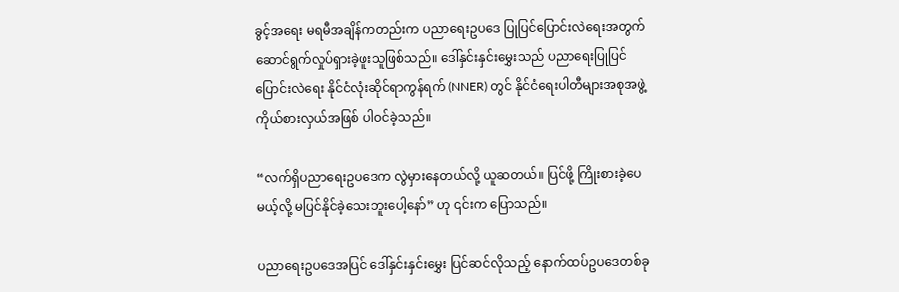ခွင့်အရေး မရမီအချိန်ကတည်းက ပညာရေးဥပဒေ ပြုပြင်ပြောင်းလဲရေးအတွက် ဆောင်ရွက်လှုပ်ရှားခဲ့ဖူးသူဖြစ်သည်။ ဒေါ်နှင်းနှင်းမွှေးသည် ပညာရေးပြုပြင်ပြောင်းလဲရေး နိုင်ငံလုံးဆိုင်ရာကွန်ရက် (NNER) တွင် နိုင်ငံရေးပါတီများအစုအဖွဲ့ ကိုယ်စားလှယ်အဖြစ် ပါဝင်ခဲ့သည်။

“လက်ရှိပညာရေးဥပဒေက လွဲမှားနေတယ်လို့ ယူဆတယ်။ ပြင်ဖို့ ကြိုးစားခဲ့ပေမယ့်လို့ မပြင်နိုင်ခဲ့သေးဘူးပေါ့နော်” ဟု ၎င်းက ပြောသည်။

ပညာရေးဥပဒေအပြင် ဒေါ်နှင်းနှင်းမွှေး ပြင်ဆင်လိုသည့် နောက်ထပ်ဥပဒေတစ်ခု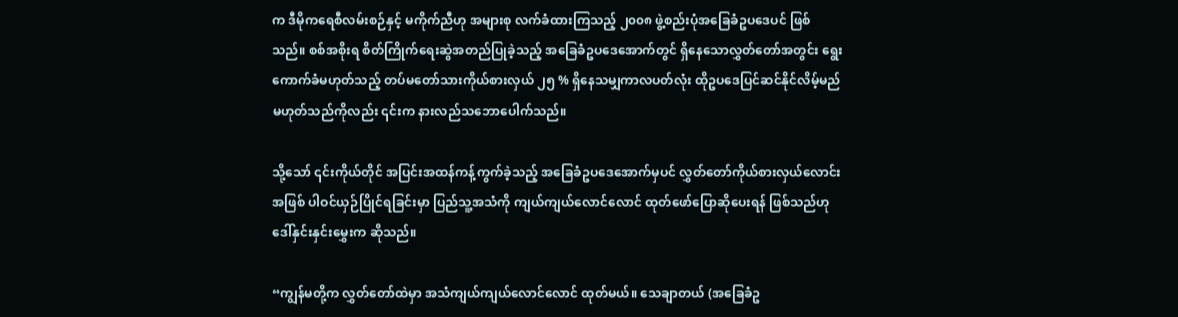က ဒီမိုကရေစီလမ်းစဉ်နှင့် မကိုက်ညီဟု အများစု လက်ခံထားကြသည့် ၂၀၀၈ ဖွဲ့စည်းပုံအခြေခံဥပဒေပင် ဖြစ်သည်။ စစ်အစိုးရ စိတ်ကြိုက်ရေးဆွဲအတည်ပြုခဲ့သည့် အခြေခံဥပဒေအောက်တွင် ရှိနေသောလွှတ်တော်အတွင်း ရွေးကောက်ခံမဟုတ်သည့် တပ်မတော်သားကိုယ်စားလှယ် ၂၅ % ရှိနေသမျှကာလပတ်လုံး ထိုဥပဒေပြင်ဆင်နိုင်လိမ့်မည် မဟုတ်သည်ကိုလည်း ၎င်းက နားလည်သဘောပေါက်သည်။

သို့သော် ၎င်းကိုယ်တိုင် အပြင်းအထန်ကန့်ကွက်ခဲ့သည့် အခြေခံဥပဒေအောက်မှပင် လွှတ်တော်ကိုယ်စားလှယ်လောင်းအဖြစ် ပါဝင်ယှဉ်ပြိုင်ရခြင်းမှာ ပြည်သူ့အသံကို ကျယ်ကျယ်လောင်လောင် ထုတ်ဖော်ပြောဆိုပေးရန် ဖြစ်သည်ဟု ဒေါ်နှင်းနှင်းမွှေးက ဆိုသည်။

“ကျွန်မတို့က လွှတ်တော်ထဲမှာ အသံကျယ်ကျယ်လောင်လောင် ထုတ်မယ်။ သေချာတယ် (အခြေခံဥ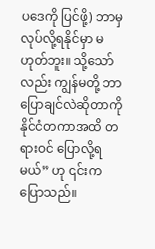ပဒေကို ပြင်ဖို့) ဘာမှ လုပ်လို့ရနိုင်မှာ မဟုတ်ဘူး။ သို့သော်လည်း ကျွန်မတို့ ဘာပြောချင်လဲဆိုတာကို နိုင်ငံတကာအထိ တရားဝင် ပြောလို့ရမယ်” ဟု ၎င်းက ပြောသည်။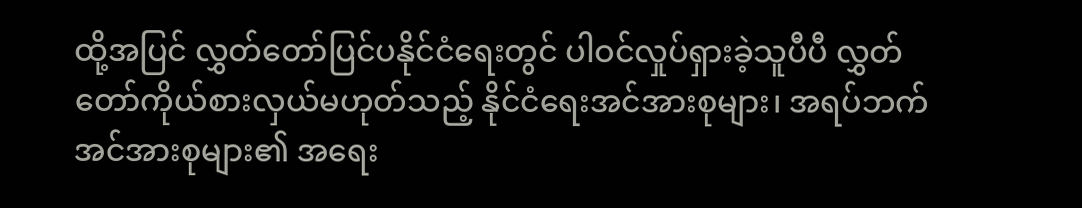ထို့အပြင် လွှတ်တော်ပြင်ပနိုင်ငံရေးတွင် ပါဝင်လှုပ်ရှားခဲ့သူပီပီ လွှတ်တော်ကိုယ်စားလှယ်မဟုတ်သည့် နိုင်ငံရေးအင်အားစုများ၊ အရပ်ဘက်အင်အားစုများ၏ အရေး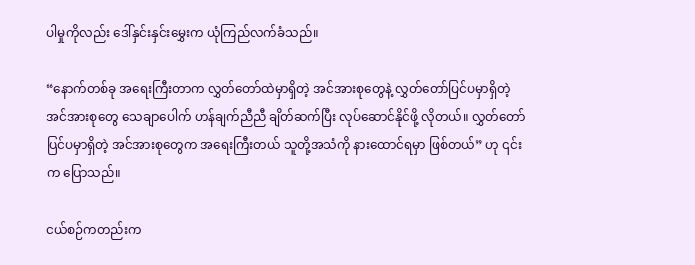ပါမှုကိုလည်း ဒေါ်နှင်းနှင်းမွှေးက ယုံကြည်လက်ခံသည်။

“နောက်တစ်ခု အရေးကြီးတာက လွှတ်တော်ထဲမှာရှိတဲ့ အင်အားစုတွေနဲ့ လွှတ်တော်ပြင်ပမှာရှိတဲ့ အင်အားစုတွေ သေချာပေါက် ဟန်ချက်ညီညီ ချိတ်ဆက်ပြီး လုပ်ဆောင်နိုင်ဖို့ လိုတယ်။ လွှတ်တော်ပြင်ပမှာရှိတဲ့ အင်အားစုတွေက အရေးကြီးတယ် သူတို့အသံကို နားထောင်ရမှာ ဖြစ်တယ်” ဟု ၎င်းက ပြောသည်။

ငယ်စဉ်ကတည်းက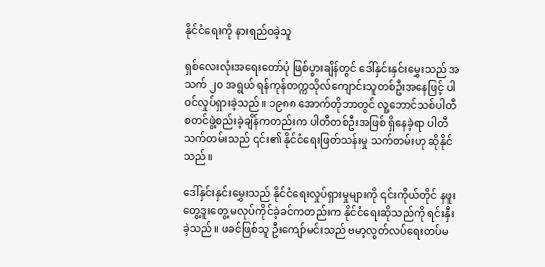နိုင်ငံရေးကို နားရည်ဝခဲ့သူ

ရှစ်လေးလုံးအရေးတော်ပုံ ဖြစ်ပွားချိန်တွင် ဒေါ်နှင်းနှင်းမွှေးသည် အသက် ၂၀ အရွယ် ရန်ကုန်တက္ကသိုလ်ကျောင်းသူတစ်ဦးအနေဖြင့် ပါဝင်လှုပ်ရှားခဲ့သည်။ ၁၉၈၈ အောက်တိုဘာတွင် လူ့ဘောင်သစ်ပါတီ စတင်ဖွဲ့စည်းခဲ့ချိန်ကတည်းက ပါတီတစ်ဦးအဖြစ် ရှိနေခဲ့ရာ ပါတီသက်တမ်းသည် ၎င်း၏ နိုင်ငံရေးဖြတ်သန်းမှု သက်တမ်းဟု ဆိုနိုင်သည်။

ဒေါ်နှင်းနှင်းမွှေးသည် နိုင်ငံရေးလှုပ်ရှားမှုများကို ၎င်းကိုယ်တိုင် နဖူးတွေ့ဒူးတွေ့ မလုပ်ကိုင်ခဲ့ခင်ကတည်းက နိုင်ငံရေးဆိုသည်ကို ရင်းနှီးခဲ့သည်။ ဖခင်ဖြစ်သူ ဦးကျော်မင်းသည် ဗမာ့လွတ်လပ်ရေးတပ်မ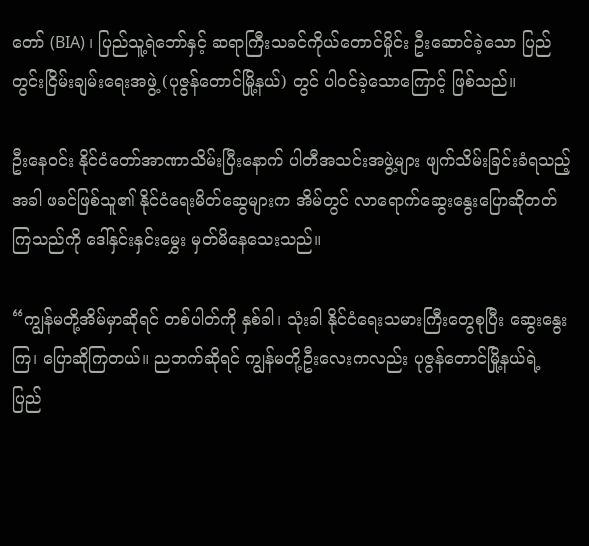တော် (BIA) ၊ ပြည်သူ့ရဲဘော်နှင့် ဆရာကြီးသခင်ကိုယ်တောင်မှိုင်း ဦးဆောင်ခဲ့သော ပြည်တွင်းငြိမ်းချမ်းရေးအဖွဲ့ (ပုဇွန်တောင်မြို့နယ်) တွင် ပါဝင်ခဲ့သောကြောင့် ဖြစ်သည်။

ဦးနေဝင်း နိုင်ငံတော်အာဏာသိမ်းပြီးနောက် ပါတီအသင်းအဖွဲ့များ ဖျက်သိမ်းခြင်းခံရသည့်အခါ ဖခင်ဖြစ်သူ၏ နိုင်ငံရေးမိတ်ဆွေများက အိမ်တွင် လာရောက်ဆွေးနွေးပြောဆိုတတ်ကြသည်ကို ဒေါ်နှင်းနှင်းမွှေး မှတ်မိနေသေးသည်။

“ကျွန်မတို့အိမ်မှာဆိုရင် တစ်ပါတ်ကို နှစ်ခါ၊ သုံးခါ နိုင်ငံရေးသမားကြီးတွေစုပြီး ဆွေးနွေးကြ၊ ပြောဆိုကြတယ်။ ညဘက်ဆိုရင် ကျွန်မတို့ဦးလေးကလည်း ပုဇွန်တောင်မြို့နယ်ရဲ့ ပြည်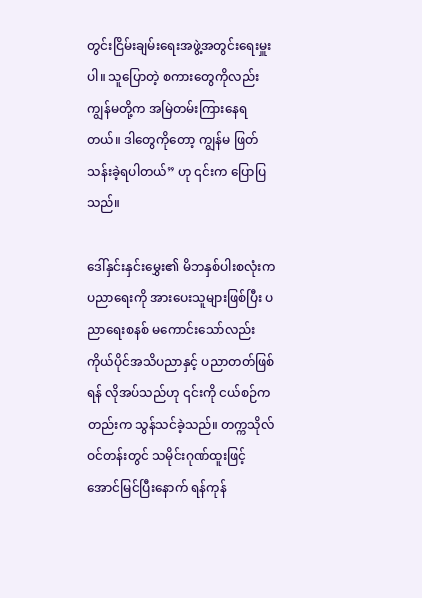တွင်းငြိမ်းချမ်းရေးအဖွဲ့အတွင်းရေးမှူးပါ။ သူပြောတဲ့ စကားတွေကိုလည်း ကျွန်မတို့က အမြဲတမ်းကြားနေရတယ်။ ဒါတွေကိုတော့ ကျွန်မ ဖြတ်သန်းခဲ့ရပါတယ်” ဟု ၎င်းက ပြောပြသည်။

ဒေါ်နှင်းနှင်းမွှေး၏ မိဘနှစ်ပါးစလုံးက ပညာရေးကို အားပေးသူများဖြစ်ပြီး ပညာရေးစနစ် မကောင်းသော်လည်း ကိုယ်ပိုင်အသိပညာနှင့် ပညာတတ်ဖြစ်ရန် လိုအပ်သည်ဟု ၎င်းကို ငယ်စဉ်ကတည်းက သွန်သင်ခဲ့သည်။ တက္ကသိုလ်ဝင်တန်းတွင် သမိုင်းဂုဏ်ထူးဖြင့် အောင်မြင်ပြီးနောက် ရန်ကုန်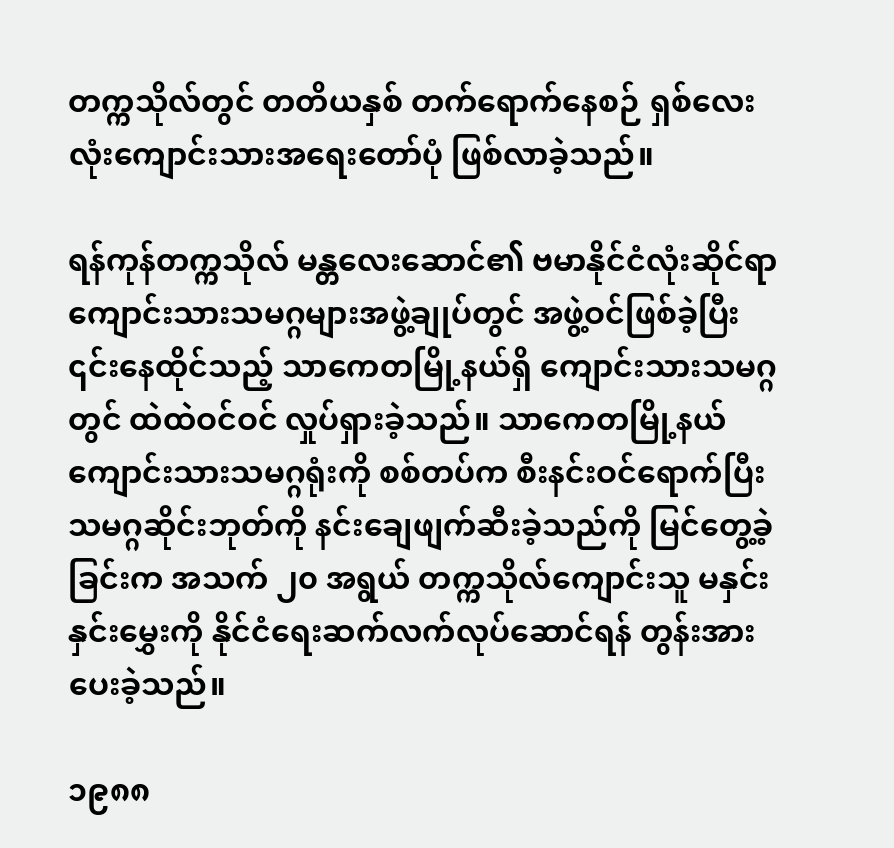တက္ကသိုလ်တွင် တတိယနှစ် တက်ရောက်နေစဉ် ရှစ်လေးလုံးကျောင်းသားအရေးတော်ပုံ ဖြစ်လာခဲ့သည်။

ရန်ကုန်တက္ကသိုလ် မန္တလေးဆောင်၏ ဗမာနိုင်ငံလုံးဆိုင်ရာ ကျောင်းသားသမဂ္ဂများအဖွဲ့ချုပ်တွင် အဖွဲ့ဝင်ဖြစ်ခဲ့ပြီး ၎င်းနေထိုင်သည့် သာကေတမြို့နယ်ရှိ ကျောင်းသားသမဂ္ဂတွင် ထဲထဲဝင်ဝင် လှုပ်ရှားခဲ့သည်။ သာကေတမြို့နယ် ကျောင်းသားသမဂ္ဂရုံးကို စစ်တပ်က စီးနင်းဝင်ရောက်ပြီး သမဂ္ဂဆိုင်းဘုတ်ကို နင်းချေဖျက်ဆီးခဲ့သည်ကို မြင်တွေ့ခဲ့ခြင်းက အသက် ၂၀ အရွယ် တက္ကသိုလ်ကျောင်းသူ မနှင်းနှင်းမွှေးကို နိုင်ငံရေးဆက်လက်လုပ်ဆောင်ရန် တွန်းအားပေးခဲ့သည်။

၁၉၈၈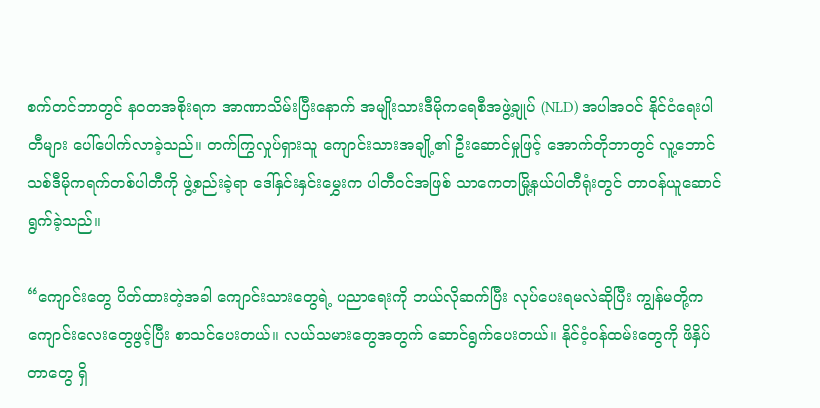စက်တင်ဘာတွင် နဝတအစိုးရက အာဏာသိမ်းပြီးနောက် အမျိုးသားဒီမိုကရေစီအဖွဲ့ချုပ် (NLD) အပါအဝင် နိုင်ငံရေးပါတီများ ပေါ်ပေါက်လာခဲ့သည်။ တက်ကြွလှုပ်ရှားသူ ကျောင်းသားအချို့၏ ဦးဆောင်မှုဖြင့် အောက်တိုဘာတွင် လူ့ဘောင်သစ်ဒီမိုကရက်တစ်ပါတီကို ဖွဲ့စည်းခဲ့ရာ ဒေါ်နှင်းနှင်းမွှေးက ပါတီဝင်အဖြစ် သာကေတမြို့နယ်ပါတီရုံးတွင် တာဝန်ယူဆောင်ရွက်ခဲ့သည်။

“ကျောင်းတွေ ပိတ်ထားတဲ့အခါ ကျောင်းသားတွေရဲ့ ပညာရေးကို ဘယ်လိုဆက်ပြီး လုပ်ပေးရမလဲဆိုပြီး ကျွန်မတို့က ကျောင်းလေးတွေဖွင့်ပြီး စာသင်ပေးတယ်။ လယ်သမားတွေအတွက် ဆောင်ရွက်ပေးတယ်။ နိုင်ငံ့ဝန်ထမ်းတွေကို ဖိနှိပ်တာတွေ ရှိ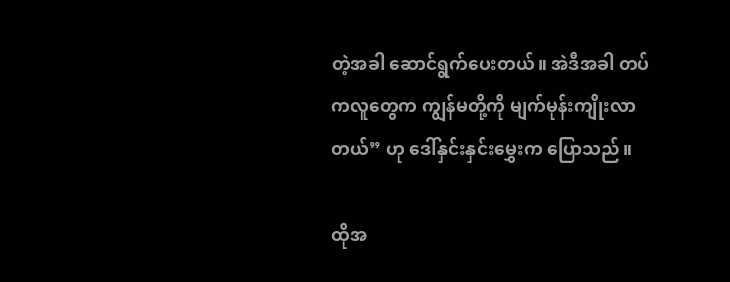တဲ့အခါ ဆောင်ရွက်ပေးတယ်။ အဲဒီအခါ တပ်ကလူတွေက ကျွန်မတို့ကို မျက်မုန်းကျိုးလာတယ်” ဟု ဒေါ်နှင်းနှင်းမွှေးက ပြောသည်။

ထိုအ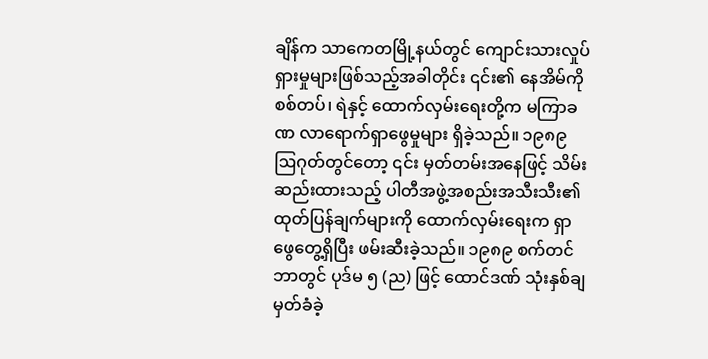ချိန်က သာကေတမြို့နယ်တွင် ကျောင်းသားလှုပ်ရှားမှုများဖြစ်သည့်အခါတိုင်း ၎င်း၏ နေအိမ်ကို စစ်တပ်၊ ရဲနှင့် ထောက်လှမ်းရေးတို့က မကြာခဏ လာရောက်ရှာဖွေမှုများ ရှိခဲ့သည်။ ၁၉၈၉ ဩဂုတ်တွင်တော့ ၎င်း မှတ်တမ်းအနေဖြင့် သိမ်းဆည်းထားသည့် ပါတီအဖွဲ့အစည်းအသီးသီး၏ ထုတ်ပြန်ချက်များကို ထောက်လှမ်းရေးက ရှာဖွေတွေ့ရှိပြီး ဖမ်းဆီးခဲ့သည်။ ၁၉၈၉ စက်တင်ဘာတွင် ပုဒ်မ ၅ (ည) ဖြင့် ထောင်ဒဏ် သုံးနှစ်ချမှတ်ခံခဲ့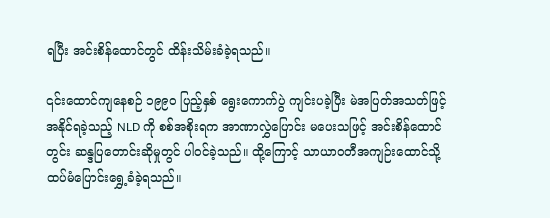ရပြီး အင်းစိန်ထောင်တွင် ထိန်းသိမ်းခံခဲ့ရသည်။

၎င်းထောင်ကျနေစဉ် ၁၉၉၀ ပြည့်နှစ် ရွေးကောက်ပွဲ ကျင်းပခဲ့ပြီး မဲအပြတ်အသတ်ဖြင့် အနိုင်ရခဲ့သည့် NLD ကို စစ်အစိုးရက အာဏာလွှဲပြောင်း မပေးသဖြင့် အင်းစိန်ထောင်တွင်း ဆန္ဒပြတောင်းဆိုမှုတွင် ပါဝင်ခဲ့သည်။ ထို့ကြောင့် သာယာဝတီအကျဉ်းထောင်သို့ ထပ်မံပြောင်းရွှေ့ခံခဲ့ရသည်။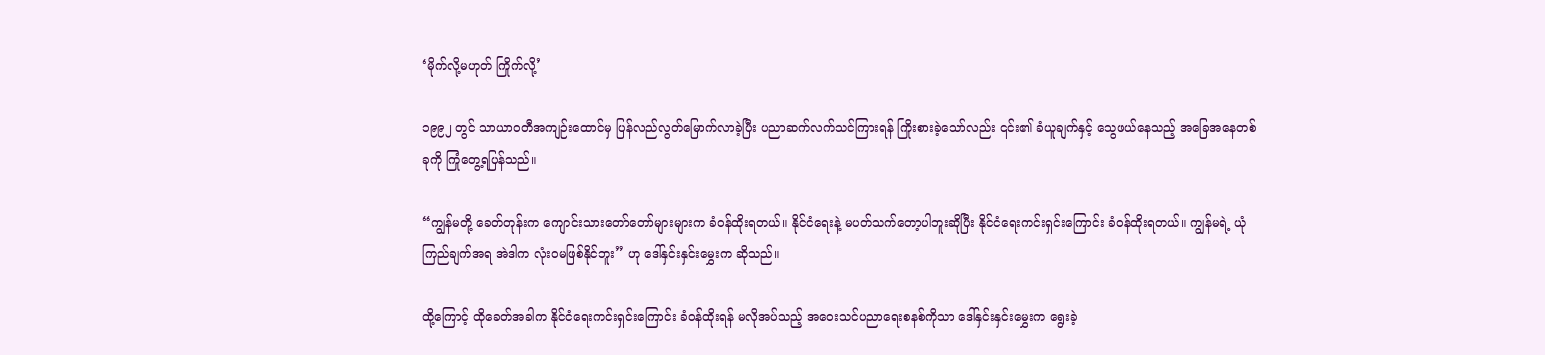‘မိုက်လို့မဟုတ် ကြိုက်လို့’

၁၉၉၂ တွင် သာယာဝတီအကျဉ်းထောင်မှ ပြန်လည်လွတ်မြောက်လာခဲ့ပြီး ပညာဆက်လက်သင်ကြားရန် ကြိုးစားခဲ့သော်လည်း ၎င်း၏ ခံယူချက်နှင့် သွေဖယ်နေသည့် အခြေအနေတစ်ခုကို ကြုံတွေ့ရပြန်သည်။

“ကျွန်မတို့ ခေတ်တုန်းက ကျောင်းသားတော်တော်များများက ခံဝန်ထိုးရတယ်။ နိုင်ငံရေးနဲ့ မပတ်သက်တော့ပါဘူးဆိုပြီး နိုင်ငံရေးကင်းရှင်းကြောင်း ခံဝန်ထိုးရတယ်။ ကျွန်မရဲ့ ယုံကြည်ချက်အရ အဲဒါက လုံးဝမဖြစ်နိုင်ဘူး” ဟု ဒေါ်နှင်းနှင်းမွှေးက ဆိုသည်။

ထို့ကြောင့် ထိုခေတ်အခါက နိုင်ငံရေးကင်းရှင်းကြောင်း ခံဝန်ထိုးရန် မလိုအပ်သည့် အဝေးသင်ပညာရေးစနစ်ကိုသာ ဒေါ်နှင်းနှင်းမွှေးက ရွေးခဲ့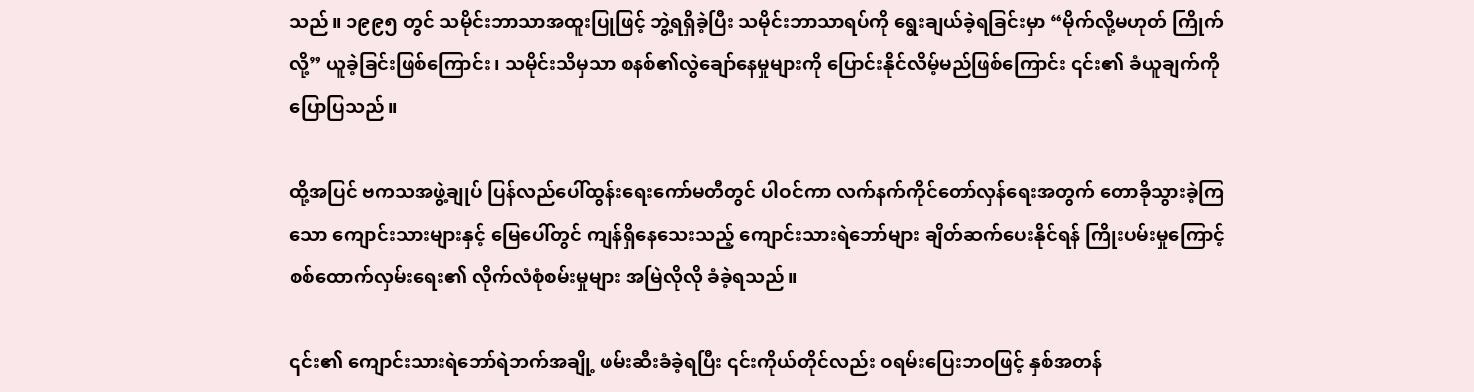သည်။ ၁၉၉၅ တွင် သမိုင်းဘာသာအထူးပြုဖြင့် ဘွဲ့ရရှိခဲ့ပြီး သမိုင်းဘာသာရပ်ကို ရွေးချယ်ခဲ့ရခြင်းမှာ “မိုက်လို့မဟုတ် ကြိုက်လို့” ယူခဲ့ခြင်းဖြစ်ကြောင်း၊ သမိုင်းသိမှသာ စနစ်၏လွဲချော်နေမှုများကို ပြောင်းနိုင်လိမ့်မည်ဖြစ်ကြောင်း ၎င်း၏ ခံယူချက်ကို ပြောပြသည်။

ထို့အပြင် ဗကသအဖွဲ့ချုပ် ပြန်လည်ပေါ်ထွန်းရေးကော်မတီတွင် ပါဝင်ကာ လက်နက်ကိုင်တော်လှန်ရေးအတွက် တောခိုသွားခဲ့ကြသော ကျောင်းသားများနှင့် မြေပေါ်တွင် ကျန်ရှိနေသေးသည့် ကျောင်းသားရဲဘော်များ ချိတ်ဆက်ပေးနိုင်ရန် ကြိုးပမ်းမှုကြောင့် စစ်ထောက်လှမ်းရေး၏ လိုက်လံစုံစမ်းမှုများ အမြဲလိုလို ခံခဲ့ရသည်။

၎င်း၏ ကျောင်းသားရဲဘော်ရဲဘက်အချို့ ဖမ်းဆီးခံခဲ့ရပြီး ၎င်းကိုယ်တိုင်လည်း ဝရမ်းပြေးဘဝဖြင့် နှစ်အတန်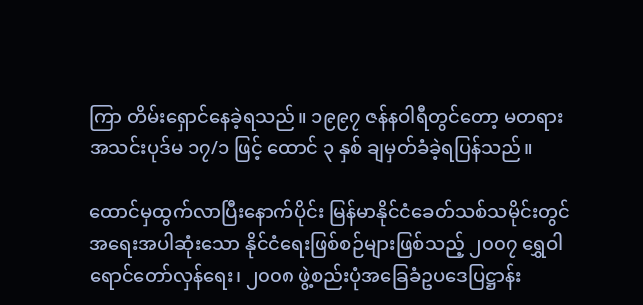ကြာ တိမ်းရှောင်နေခဲ့ရသည်။ ၁၉၉၇ ဇန်နဝါရီတွင်တော့ မတရားအသင်းပုဒ်မ ၁၇/၁ ဖြင့် ထောင် ၃ နှစ် ချမှတ်ခံခဲ့ရပြန်သည်။

ထောင်မှထွက်လာပြီးနောက်ပိုင်း မြန်မာနိုင်ငံခေတ်သစ်သမိုင်းတွင် အရေးအပါဆုံးသော နိုင်ငံရေးဖြစ်စဉ်များဖြစ်သည့် ၂၀၀၇ ရွှေဝါရောင်တော်လှန်ရေး၊ ၂၀၀၈ ဖွဲ့စည်းပုံအခြေခံဥပဒေပြဋ္ဌာန်း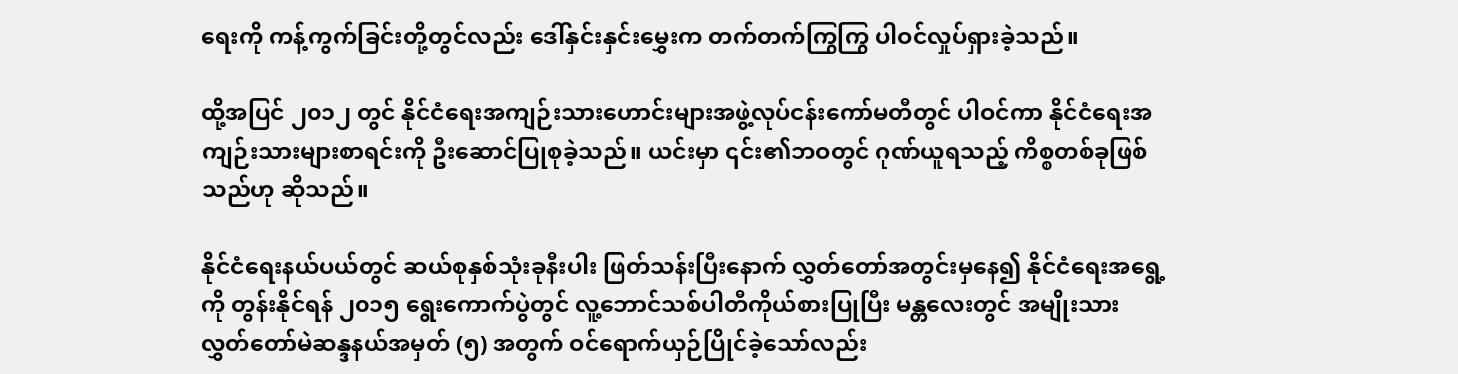ရေးကို ကန့်ကွက်ခြင်းတို့တွင်လည်း ဒေါ်နှင်းနှင်းမွှေးက တက်တက်ကြွကြွ ပါဝင်လှုပ်ရှားခဲ့သည်။

ထို့အပြင် ၂၀၁၂ တွင် နိုင်ငံရေးအကျဉ်းသားဟောင်းများအဖွဲ့လုပ်ငန်းကော်မတီတွင် ပါဝင်ကာ နိုင်ငံရေးအကျဉ်းသားများစာရင်းကို ဦးဆောင်ပြုစုခဲ့သည်။ ယင်းမှာ ၎င်း၏ဘဝတွင် ဂုဏ်ယူရသည့် ကိစ္စတစ်ခုဖြစ်သည်ဟု ဆိုသည်။

နိုင်ငံရေးနယ်ပယ်တွင် ဆယ်စုနှစ်သုံးခုနီးပါး ဖြတ်သန်းပြီးနောက် လွှတ်တော်အတွင်းမှနေ၍ နိုင်ငံရေးအရွေ့ကို တွန်းနိုင်ရန် ၂၀၁၅ ရွေးကောက်ပွဲတွင် လူ့ဘောင်သစ်ပါတီကိုယ်စားပြုပြီး မန္တလေးတွင် အမျိုးသားလွှတ်တော်မဲဆန္ဒနယ်အမှတ် (၅) အတွက် ဝင်ရောက်ယှဉ်ပြိုင်ခဲ့သော်လည်း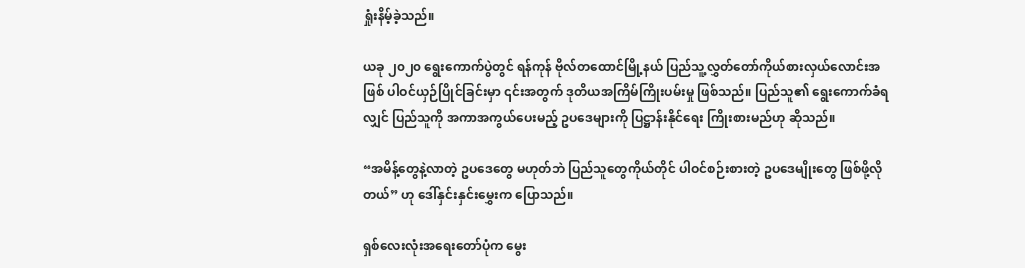ရှုံးနိမ့်ခဲ့သည်။

ယခု ၂၀၂၀ ရွေးကောက်ပွဲတွင် ရန်ကုန် ဗိုလ်တထောင်မြို့နယ် ပြည်သူ့လွှတ်တော်ကိုယ်စားလှယ်လောင်းအဖြစ် ပါဝင်ယှဉ်ပြိုင်ခြင်းမှာ ၎င်းအတွက် ဒုတိယအကြိမ်ကြိုးပမ်းမှု ဖြစ်သည်။ ပြည်သူ၏ ရွေးကောက်ခံရလျှင် ပြည်သူကို အကာအကွယ်ပေးမည့် ဥပဒေများကို ပြဋ္ဌာန်းနိုင်ရေး ကြိုးစားမည်ဟု ဆိုသည်။

“အမိန့်တွေနဲ့လာတဲ့ ဥပဒေတွေ မဟုတ်ဘဲ ပြည်သူတွေကိုယ်တိုင် ပါဝင်စဉ်းစားတဲ့ ဥပဒေမျိုးတွေ ဖြစ်ဖို့လိုတယ်” ဟု ဒေါ်နှင်းနှင်းမွှေးက ပြောသည်။

ရှစ်လေးလုံးအရေးတော်ပုံက မွေး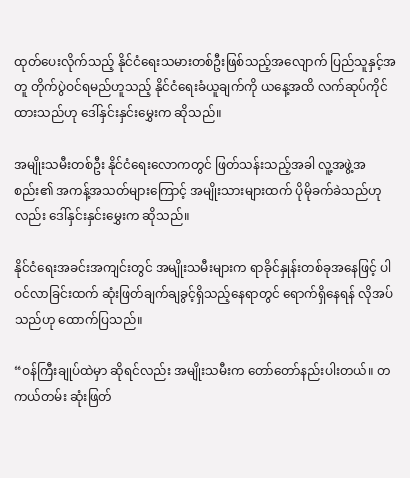ထုတ်ပေးလိုက်သည့် နိုင်ငံရေးသမားတစ်ဦးဖြစ်သည့်အလျောက် ပြည်သူနှင့်အတူ တိုက်ပွဲဝင်ရမည်ဟူသည့် နိုင်ငံရေးခံယူချက်ကို ယနေ့အထိ လက်ဆုပ်ကိုင်ထားသည်ဟု ဒေါ်နှင်းနှင်းမွှေးက ဆိုသည်။

အမျိုးသမီးတစ်ဦး နိုင်ငံရေးလောကတွင် ဖြတ်သန်းသည့်အခါ လူ့အဖွဲ့အစည်း၏ အကန့်အသတ်များကြောင့် အမျိုးသားများထက် ပိုမိုခက်ခဲသည်ဟုလည်း ဒေါ်နှင်းနှင်းမွှေးက ဆိုသည်။

နိုင်ငံရေးအခင်းအကျင်းတွင် အမျိုးသမီးများက ရာခိုင်နှုန်းတစ်ခုအနေဖြင့် ပါဝင်လာခြင်းထက် ဆုံးဖြတ်ချက်ချခွင့်ရှိသည့်နေရာတွင် ရောက်ရှိနေရန် လိုအပ်သည်ဟု ထောက်ပြသည်။

“ဝန်ကြီးချုပ်ထဲမှာ ဆိုရင်လည်း အမျိုးသမီးက တော်တော်နည်းပါးတယ်။ တကယ်တမ်း ဆုံးဖြတ်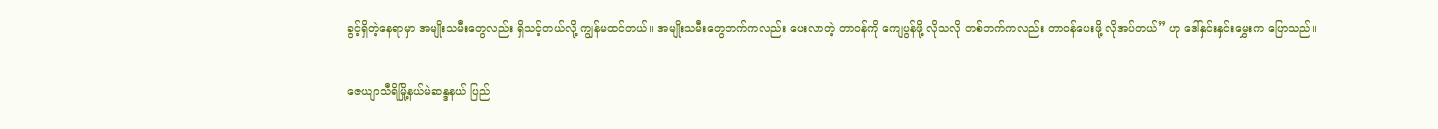ခွင့်ရှိတဲ့နေရာမှာ အမျိုးသမီးတွေလည်း ရှိသင့်တယ်လို့ ကျွန်မထင်တယ်။ အမျိုးသမီးတွေဘက်ကလည်း ပေးလာတဲ့ တာဝန်ကို ကျေပွန်ဖို့ လိုသလို တစ်ဘက်ကလည်း တာဝန်ပေးဖို့ လိုအပ်တယ်” ဟု ဒေါ်နှင်းနှင်းမွှေးက ပြောသည်။

ဇေယျာသီရိမြို့နယ်မဲဆန္ဒနယ် ပြည်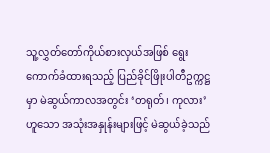သူ့လွှတ်တော်ကိုယ်စားလှယ်အဖြစ် ရွေးကောက်ခံထားရသည့် ပြည်ခိုင်ဖြိုးပါတီဥက္ကဋ္ဌမှာ မဲဆွယ်ကာလအတွင်း ‘တရုတ်၊ ကုလား’ ဟူသော အသုံးအနှုန်းများဖြင့် မဲဆွယ်ခဲ့သည်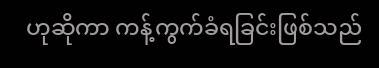ဟုဆိုကာ ကန့်ကွက်ခံရခြင်းဖြစ်သည်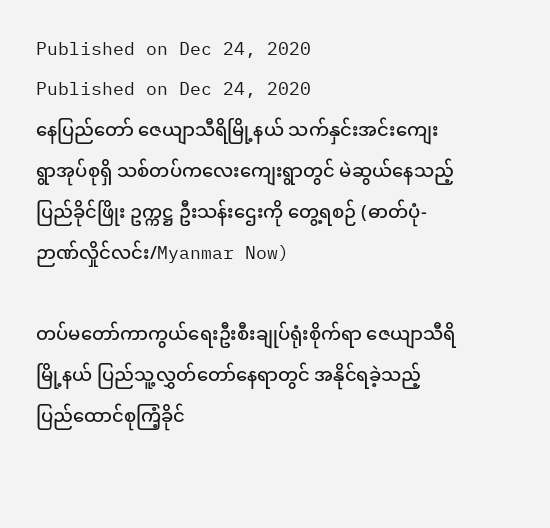Published on Dec 24, 2020
Published on Dec 24, 2020
နေပြည်တော် ဇေယျာသီရိမြို့နယ် သက်နှင်းအင်းကျေးရွာအုပ်စုရှိ သစ်တပ်ကလေးကျေးရွာတွင် မဲဆွယ်နေသည့် ပြည်ခိုင်ဖြိုး ဥက္ကဋ္ဌ ဦးသန်းဌေးကို တွေ့ရစဉ် (ဓာတ်ပုံ-ဉာဏ်လှိုင်လင်း/Myanmar Now)

တပ်မတော်ကာကွယ်ရေးဦးစီးချုပ်ရုံးစိုက်ရာ ဇေယျာသီရိမြို့နယ် ပြည်သူ့လွှတ်တော်နေရာတွင် အနိုင်ရခဲ့သည့် ပြည်ထောင်စုကြံ့ခိုင်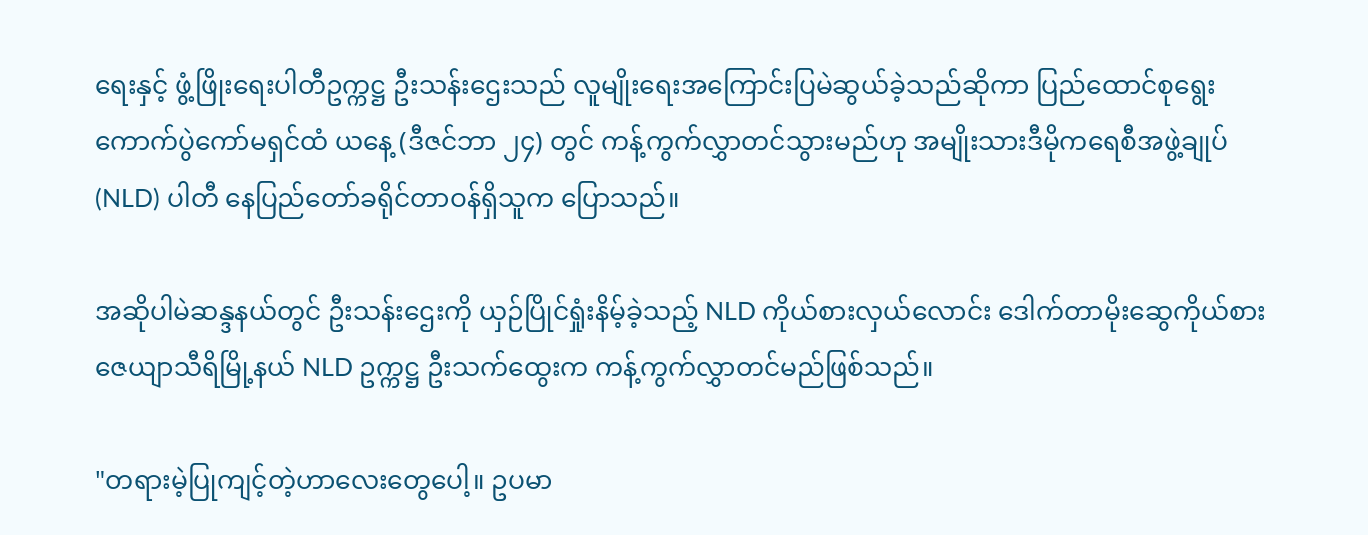ရေးနှင့် ဖွံ့ဖြိုးရေးပါတီဥက္ကဋ္ဌ ဦးသန်းဌေးသည် လူမျိုးရေးအကြောင်းပြမဲဆွယ်ခဲ့သည်ဆိုကာ ပြည်ထောင်စုရွေးကောက်ပွဲကော်မရှင်ထံ ယနေ့ (ဒီဇင်ဘာ ၂၄) တွင် ကန့်ကွက်လွှာတင်သွားမည်ဟု အမျိုးသားဒီမိုကရေစီအဖွဲ့ချုပ် (NLD) ပါတီ နေပြည်တော်ခရိုင်တာဝန်ရှိသူက ပြောသည်။

အဆိုပါမဲဆန္ဒနယ်တွင် ဦးသန်းဌေးကို ယှဉ်ပြိုင်ရှုံးနိမ့်ခဲ့သည့် NLD ကိုယ်စားလှယ်လောင်း ဒေါက်တာမိုးဆွေကိုယ်စား ဇေယျာသီရိမြို့နယ် NLD ဥက္ကဋ္ဌ ဦးသက်ထွေးက ကန့်ကွက်လွှာတင်မည်ဖြစ်သည်။

"တရားမဲ့ပြုကျင့်တဲ့ဟာလေးတွေပေါ့။ ဥပမာ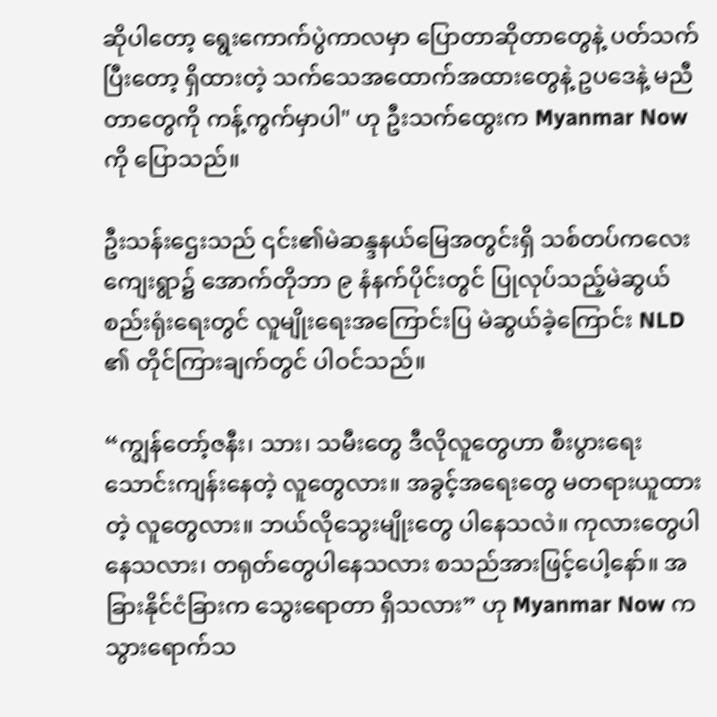ဆိုပါတော့ ရွေးကောက်ပွဲကာလမှာ ပြောတာဆိုတာတွေနဲ့ ပတ်သက်ပြီးတော့ ရှိထားတဲ့ သက်သေအထောက်အထားတွေနဲ့ ဥပဒေနဲ့ မညီတာတွေကို ကန့်ကွက်မှာပါ" ဟု ဦးသက်ထွေးက Myanmar Now ကို ပြောသည်။

ဦးသန်းဌေးသည် ၎င်း၏မဲဆန္ဒနယ်မြေအတွင်းရှိ သစ်တပ်ကလေးကျေးရွာ၌ အောက်တိုဘာ ၉ နံနက်ပိုင်းတွင် ပြုလုပ်သည့်မဲဆွယ်စည်းရုံးရေးတွင် လူမျိုးရေးအကြောင်းပြ မဲဆွယ်ခဲ့ကြောင်း NLD ၏ တိုင်ကြားချက်တွင် ပါဝင်သည်။

“ကျွန်တော့်ဇနီး၊ သား၊ သမီးတွေ ဒီလိုလူတွေဟာ စီးပွားရေးသောင်းကျန်းနေတဲ့ လူတွေလား။ အခွင့်အရေးတွေ မတရားယူထားတဲ့ လူတွေလား။ ဘယ်လိုသွေးမျိုးတွေ ပါနေသလဲ။ ကုလားတွေပါနေသလား၊ တရုတ်တွေပါနေသလား စသည်အားဖြင့်ပေါ့နော်။ အခြားနိုင်ငံခြားက သွေးရောတာ ရှိသလား” ဟု Myanmar Now က သွားရောက်သ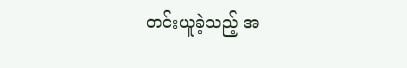တင်းယူခဲ့သည့် အ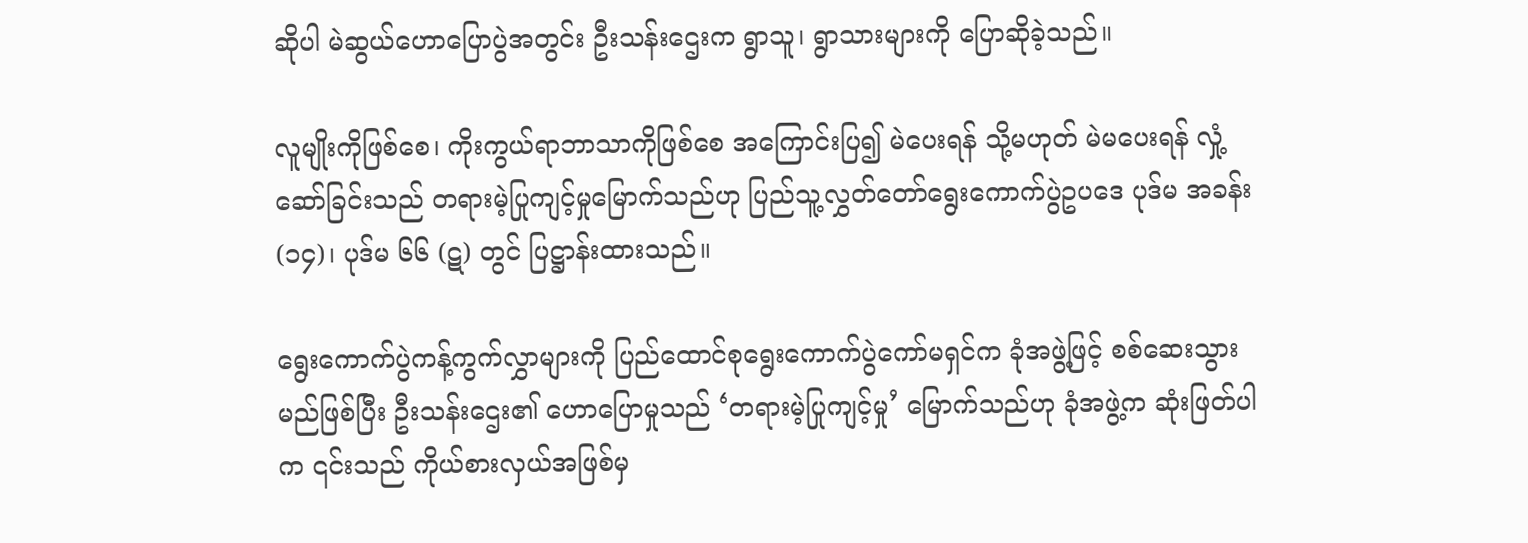ဆိုပါ မဲဆွယ်ဟောပြောပွဲအတွင်း ဦးသန်းဌေးက ရွာသူ၊ ရွာသားများကို ပြောဆိုခဲ့သည်။

လူမျိုးကိုဖြစ်စေ၊ ကိုးကွယ်ရာဘာသာကိုဖြစ်စေ အကြောင်းပြ၍ မဲပေးရန် သို့မဟုတ် မဲမပေးရန် လှုံ့ဆော်ခြင်းသည် တရားမဲ့ပြုကျင့်မှုမြောက်သည်ဟု ပြည်သူ့လွှတ်တော်ရွေးကောက်ပွဲဥပဒေ ပုဒ်မ အခန်း (၁၄)၊ ပုဒ်မ ၆၆ (ဋ) တွင် ပြဋ္ဌာန်းထားသည်။

ရွေးကောက်ပွဲကန့်ကွက်လွှာများကို ပြည်ထောင်စုရွေးကောက်ပွဲကော်မရှင်က ခုံအဖွဲ့ဖြင့် စစ်ဆေးသွားမည်ဖြစ်ပြီး ဦးသန်းဌေး၏ ဟောပြောမှုသည် ‘တရားမဲ့ပြုကျင့်မှု’ မြောက်သည်ဟု ခုံအဖွဲ့က ဆုံးဖြတ်ပါက ၎င်းသည် ကိုယ်စားလှယ်အဖြစ်မှ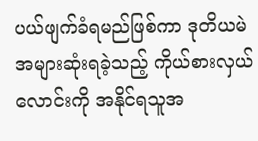ပယ်ဖျက်ခံရမည်ဖြစ်ကာ ဒုတိယမဲအများဆုံးရခဲ့သည့် ကိုယ်စားလှယ်လောင်းကို အနိုင်ရသူအ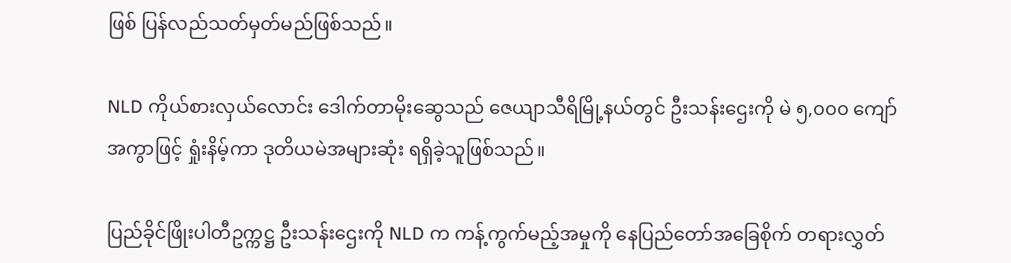ဖြစ် ပြန်လည်သတ်မှတ်မည်ဖြစ်သည်။

NLD ကိုယ်စားလှယ်လောင်း ဒေါက်တာမိုးဆွေသည် ဇေယျာသီရိမြို့နယ်တွင် ဦးသန်းဌေးကို မဲ ၅,၀၀၀ ကျော်အကွာဖြင့် ရှုံးနိမ့်ကာ ဒုတိယမဲအများဆုံး ရရှိခဲ့သူဖြစ်သည်။

ပြည်ခိုင်ဖြိုးပါတီဥက္ကဋ္ဌ ဦးသန်းဌေးကို NLD က ကန့်ကွက်မည့်အမှုကို နေပြည်တော်အခြေစိုက် တရားလွှတ်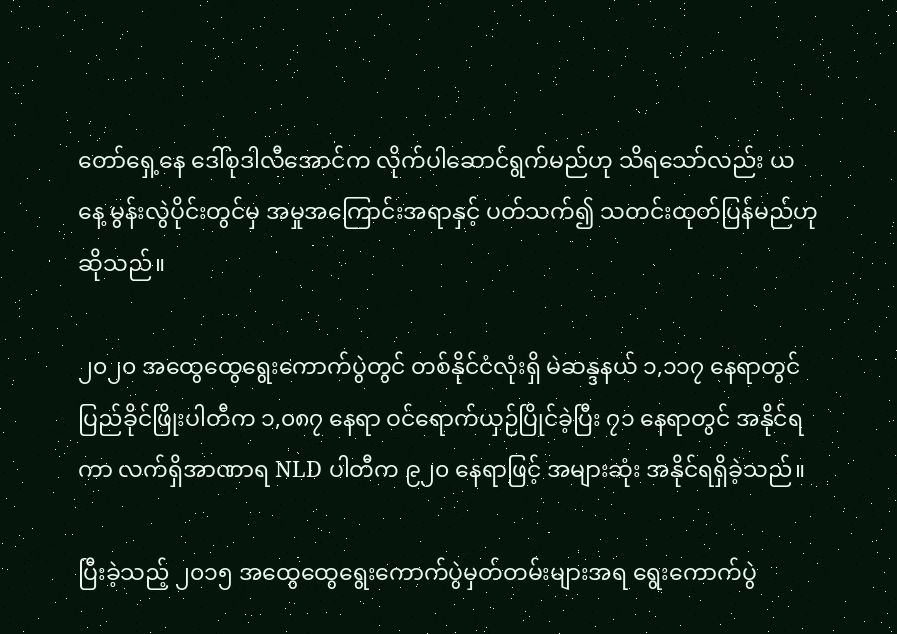တော်ရှေ့နေ ဒေါ်စုဒါလီအောင်က လိုက်ပါဆောင်ရွက်မည်ဟု သိရသော်လည်း ယနေ့ မွန်းလွဲပိုင်းတွင်မှ အမှုအကြောင်းအရာနှင့် ပတ်သက်၍ သတင်းထုတ်ပြန်မည်ဟု ဆိုသည်။

၂၀၂၀ အထွေထွေရွေးကောက်ပွဲတွင် တစ်နိုင်ငံလုံးရှိ မဲဆန္ဒနယ် ၁,၁၁၇ နေရာတွင် ပြည်ခိုင်ဖြိုးပါတီက ၁,၀၈၇ နေရာ ဝင်ရောက်ယှဉ်ပြိုင်ခဲ့ပြီး ၇၁ နေရာတွင် အနိုင်ရကာ လက်ရှိအာဏာရ NLD ပါတီက ၉၂၀ နေရာဖြင့် အများဆုံး အနိုင်ရရှိခဲ့သည်။

ပြီးခဲ့သည့် ၂၀၁၅ အထွေထွေရွေးကောက်ပွဲမှတ်တမ်းများအရ ရွေးကောက်ပွဲ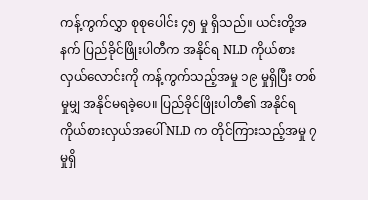ကန့်ကွက်လွှာ စုစုပေါင်း ၄၅ မှု ရှိသည်။ ယင်းတို့အနက် ပြည်ခိုင်ဖြိုးပါတီက အနိုင်ရ NLD ကိုယ်စားလှယ်လောင်းကို ကန့်ကွက်သည့်အမှု ၁၉ မှုရှိပြီး တစ်မှုမျှ အနိုင်မရခဲ့ပေ။ ပြည်ခိုင်ဖြိုးပါတီ၏ အနိုင်ရကိုယ်စားလှယ်အပေါ် NLD က တိုင်ကြားသည့်အမှု ၇ မှုရှိ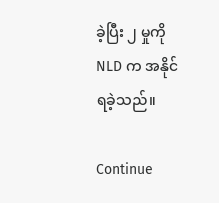ခဲ့ပြီး ၂ မှုကို NLD က အနိုင်ရခဲ့သည်။

Continue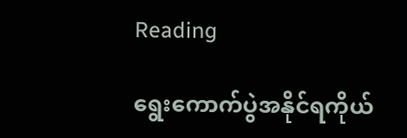Reading

ရွေးကောက်ပွဲအနိုင်ရကိုယ်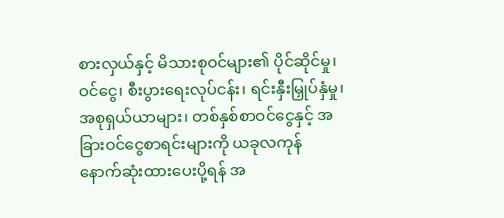စားလှယ်နှင့် မိသားစုဝင်များ၏ ပိုင်ဆိုင်မှု၊ ဝင်ငွေ၊ စီးပွားရေးလုပ်ငန်း၊ ရင်းနှီးမြှုပ်နှံမှု၊ အစုရှယ်ယာများ၊ တစ်နှစ်စာဝင်ငွေနှင့် အခြားဝင်ငွေစာရင်းများကို ယခုလကုန် နောက်ဆုံးထားပေးပို့ရန် အ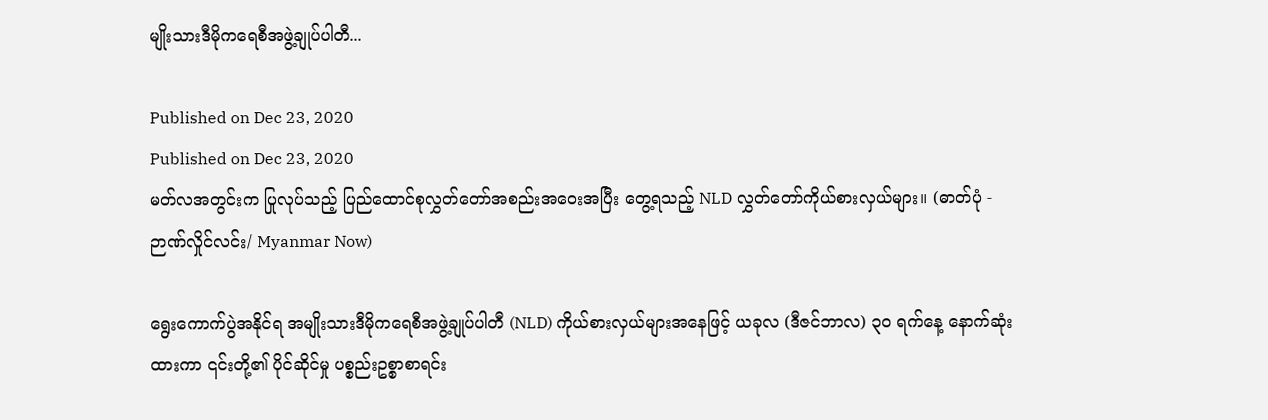မျိုးသားဒီမိုကရေစီအဖွဲ့ချုပ်ပါတီ...

Published on Dec 23, 2020
Published on Dec 23, 2020
မတ်လအတွင်းက ပြုလုပ်သည့် ပြည်ထောင်စုလွှတ်တော်အစည်းအဝေးအပြီး တွေ့ရသည့် NLD လွှတ်တော်ကိုယ်စားလှယ်များ။ (ဓာတ်ပုံ - ဉာဏ်လှိုင်လင်း/ Myanmar Now)

ရွေးကောက်ပွဲအနိုင်ရ အမျိုးသားဒီမိုကရေစီအဖွဲ့ချုပ်ပါတီ (NLD) ကိုယ်စားလှယ်များအနေဖြင့် ယခုလ (ဒီဇင်ဘာလ) ၃၀ ရက်နေ့ နောက်ဆုံးထားကာ ၎င်းတို့၏ ပိုင်ဆိုင်မှု ပစ္စည်းဥစ္စာစာရင်း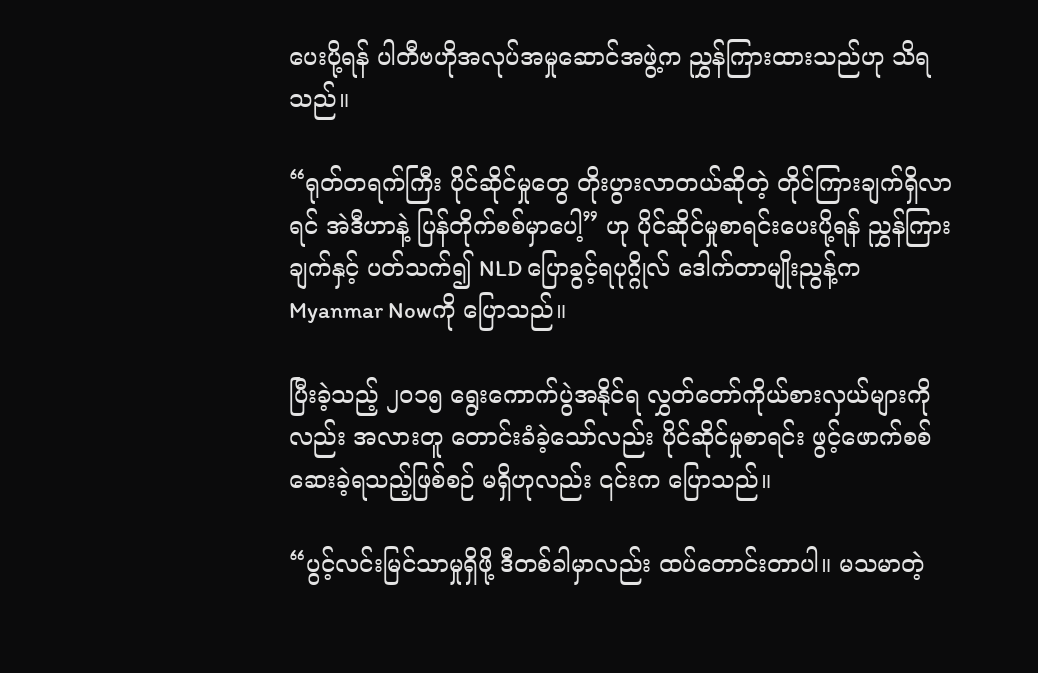ပေးပို့ရန် ပါတီဗဟိုအလုပ်အမှုဆောင်အဖွဲ့က ညွှန်ကြားထားသည်ဟု သိရသည်။

“ရုတ်တရက်ကြီး ပိုင်ဆိုင်မှုတွေ တိုးပွားလာတယ်ဆိုတဲ့ တိုင်ကြားချက်ရှိလာရင် အဲဒီဟာနဲ့ ပြန်တိုက်စစ်မှာပေါ့” ဟု ပိုင်ဆိုင်မှုစာရင်းပေးပို့ရန် ညွှန်ကြားချက်နှင့် ပတ်သက်၍ NLD ပြောခွင့်ရပုဂ္ဂိုလ် ဒေါက်တာမျိုးညွန့်က Myanmar Nowကို ပြောသည်။

ပြီးခဲ့သည့် ၂၀၁၅ ရွေးကောက်ပွဲအနိုင်ရ လွှတ်တော်ကိုယ်စားလှယ်များကိုလည်း အလားတူ တောင်းခံခဲ့သော်လည်း ပိုင်ဆိုင်မှုစာရင်း ဖွင့်ဖောက်စစ်ဆေးခဲ့ရသည့်ဖြစ်စဉ် မရှိဟုလည်း ၎င်းက ပြောသည်။

“ပွင့်လင်းမြင်သာမှုရှိဖို့ ဒီတစ်ခါမှာလည်း ထပ်တောင်းတာပါ။ မသမာတဲ့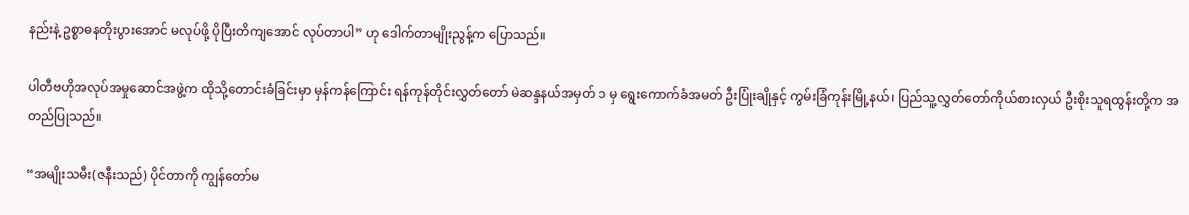နည်းနဲ့ ဥစ္စာဓနတိုးပွားအောင် မလုပ်ဖို့ ပိုပြီးတိကျအောင် လုပ်တာပါ” ဟု ဒေါက်တာမျိုးညွန့်က ပြောသည်။

ပါတီဗဟိုအလုပ်အမှုဆောင်အဖွဲ့က ထိုသို့တောင်းခံခြင်းမှာ မှန်ကန်ကြောင်း ရန်ကုန်တိုင်းလွှတ်တော် မဲဆန္ဒနယ်အမှတ် ၁ မှ ရွေးကောက်ခံအမတ် ဦးပြုံးချိုနှင့် ကွမ်းခြံကုန်းမြို့နယ်၊ ပြည်သူ့လွှတ်တော်ကိုယ်စားလှယ် ဦးစိုးသူရထွန်းတို့က အတည်ပြုသည်။

“အမျိုးသမီး(ဇနီးသည်) ပိုင်တာကို ကျွန်တော်မ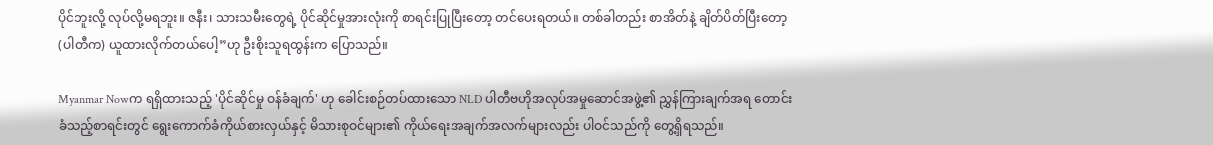ပိုင်ဘူးလို့ လုပ်လို့မရဘူး။ ဇနီး၊ သားသမီးတွေရဲ့ ပိုင်ဆိုင်မှုအားလုံးကို စာရင်းပြုပြီးတော့ တင်ပေးရတယ်။ တစ်ခါတည်း စာအိတ်နဲ့ ချိတ်ပိတ်ပြီးတော့ (ပါတီက) ယူထားလိုက်တယ်ပေါ့”ဟု ဦးစိုးသူရထွန်းက ပြောသည်။

Myanmar Nowက ရရှိထားသည့် 'ပိုင်ဆိုင်မှု ဝန်ခံချက်' ဟု ခေါင်းစဉ်တပ်ထားသော NLD ပါတီဗဟိုအလုပ်အမှုဆောင်အဖွဲ့၏ ညွှန်ကြားချက်အရ တောင်းခံသည့်စာရင်းတွင် ရွေးကောက်ခံကိုယ်စားလှယ်နှင့် မိသားစုဝင်များ၏ ကိုယ်ရေးအချက်အလက်များလည်း ပါဝင်သည်ကို တွေ့ရှိရသည်။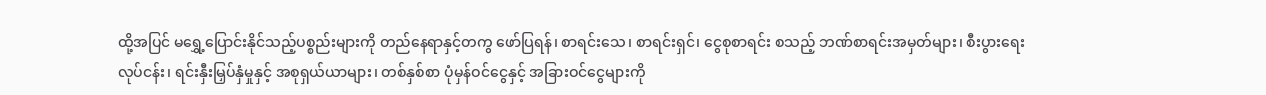ထို့အပြင် မရွှေ့ပြောင်းနိုင်သည့်ပစ္စည်းများကို တည်နေရာနှင့်တကွ ဖော်ပြရန်၊ စာရင်းသေ၊ စာရင်းရှင်၊ ငွေစုစာရင်း စသည့် ဘဏ်စာရင်းအမှတ်များ၊ စီးပွားရေးလုပ်ငန်း၊ ရင်းနှီးမြှပ်နှံမှုနှင့် အစုရှယ်ယာများ၊ တစ်နှစ်စာ ပုံမှန်ဝင်ငွေနှင့် အခြားဝင်ငွေများကို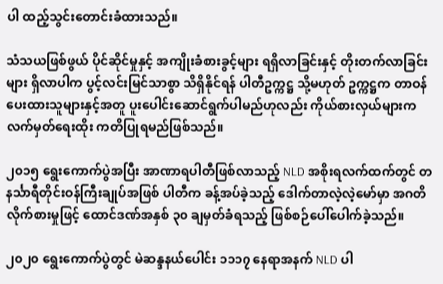ပါ ထည့်သွင်းတောင်းခံထားသည်။

သံသယဖြစ်ဖွယ် ပိုင်ဆိုင်မှုနှင့် အကျိုးခံစားခွင့်များ ရရှိလာခြင်းနှင့် တိုးတက်လာခြင်းများ ရှိလာပါက ပွင့်လင်းမြင်သာစွာ သိရှိနိုင်ရန် ပါတီဥက္ကဋ္ဌ သို့မဟုတ် ဥက္ကဋ္ဌက တာဝန်ပေးထားသူများနှင့်အတူ ပူးပေါင်းဆောင်ရွက်ပါမည်ဟုလည်း ကိုယ်စားလှယ်များက လက်မှတ်ရေးထိုး ကတိပြုရမည်ဖြစ်သည်။

၂၀၁၅ ရွေးကောက်ပွဲအပြီး အာဏာရပါတီဖြစ်လာသည့် NLD အစိုးရလက်ထက်တွင် တနင်္သာရီတိုင်းဝန်ကြီးချုပ်အဖြစ် ပါတီက ခန့်အပ်ခဲ့သည့် ဒေါက်တာလဲ့လဲ့မော်မှာ အဂတိလိုက်စားမှုဖြင့် ထောင်ဒဏ်အနှစ် ၃၀ ချမှတ်ခံရသည့် ဖြစ်စဉ်ပေါ်ပေါက်ခဲ့သည်။

၂၀၂၀ ရွေးကောက်ပွဲတွင် မဲဆန္ဒနယ်ပေါင်း ၁၁၁၇ နေရာအနက် NLD ပါ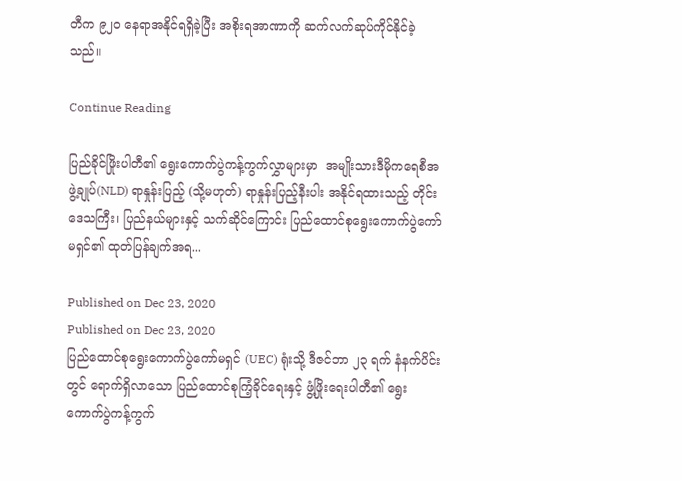တီက ၉၂၀ နေရာအနိုင်ရရှိခဲ့ပြီး အစိုးရအာဏာကို ဆက်လက်ဆုပ်ကိုင်နိုင်ခဲ့သည်။

Continue Reading

ပြည်ခိုင်ဖြိုးပါတီ၏ ရွေးကောက်ပွဲကန့်ကွက်လွှာများမှာ  အမျိုးသားဒီမိုကရေစီအဖွဲ့ချုပ်(NLD) ရာနှုန်းပြည့် (သို့မဟုတ်) ရာနှုန်းပြည့်နီးပါး အနိုင်ရထားသည့် တိုင်းဒေသကြီး၊ ပြည်နယ်များနှင့် သက်ဆိုင်ကြောင်း ပြည်ထောင်စုရွေးကောက်ပွဲကော်မရှင်၏ ထုတ်ပြန်ချက်အရ...

Published on Dec 23, 2020
Published on Dec 23, 2020
ပြည်ထောင်စုရွေးကောက်ပွဲကော်မရှင် (UEC) ရုံးသို့ ဒီဇင်ဘာ ၂၃ ရက် နံနက်ပိင်းတွင် ရောက်ရှိလာသော ပြည်ထောင်စုကြံ့ခိုင်ရေးနှင့် ဖွံ့ဖြိုးရေးပါတီ၏ ရွေးကောက်ပွဲကန့်ကွက်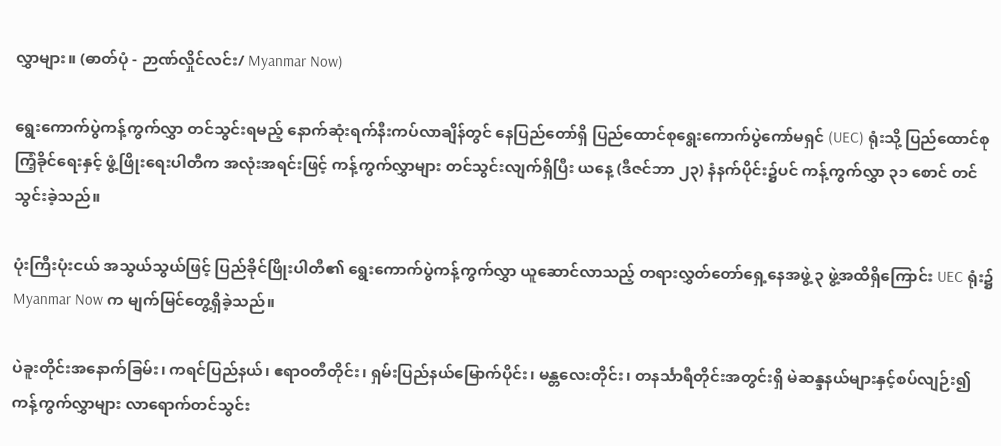လွှာများ။ (ဓာတ်ပုံ - ဉာဏ်လှိုင်လင်း/ Myanmar Now)

ရွေးကောက်ပွဲကန့်ကွက်လွှာ တင်သွင်းရမည့် နောက်ဆုံးရက်နီးကပ်လာချိန်တွင် နေပြည်တော်ရှိ ပြည်ထောင်စုရွေးကောက်ပွဲကော်မရှင် (UEC) ရုံးသို့ ပြည်ထောင်စုကြံ့ခိုင်ရေးနှင့် ဖွံ့ဖြိုးရေးပါတီက အလုံးအရင်းဖြင့် ကန့်ကွက်လွှာများ တင်သွင်းလျက်ရှိပြီး ယနေ့ (ဒီဇင်ဘာ ၂၃) နံနက်ပိုင်း၌ပင် ကန့်ကွက်လွှာ ၃၁ စောင် တင်သွင်းခဲ့သည်။

ပုံးကြီးပုံးငယ် အသွယ်သွယ်ဖြင့် ပြည်ခိုင်ဖြိုးပါတီ၏ ရွေးကောက်ပွဲကန့်ကွက်လွှာ ယူဆောင်လာသည့် တရားလွှတ်တော်ရှေ့နေအဖွဲ့ ၃ ဖွဲ့အထိရှိကြောင်း UEC ရုံး၌ Myanmar Now က မျက်မြင်တွေ့ရှိခဲ့သည်။

ပဲခူးတိုင်းအနောက်ခြမ်း၊ ကရင်ပြည်နယ်၊ ဧရာဝတီတိုင်း၊ ရှမ်းပြည်နယ်မြောက်ပိုင်း၊ မန္တလေးတိုင်း၊ တနင်္သာရီတိုင်းအတွင်းရှိ မဲဆန္ဒနယ်များနှင့်စပ်လျဉ်း၍ ကန့်ကွက်လွှာများ လာရောက်တင်သွင်း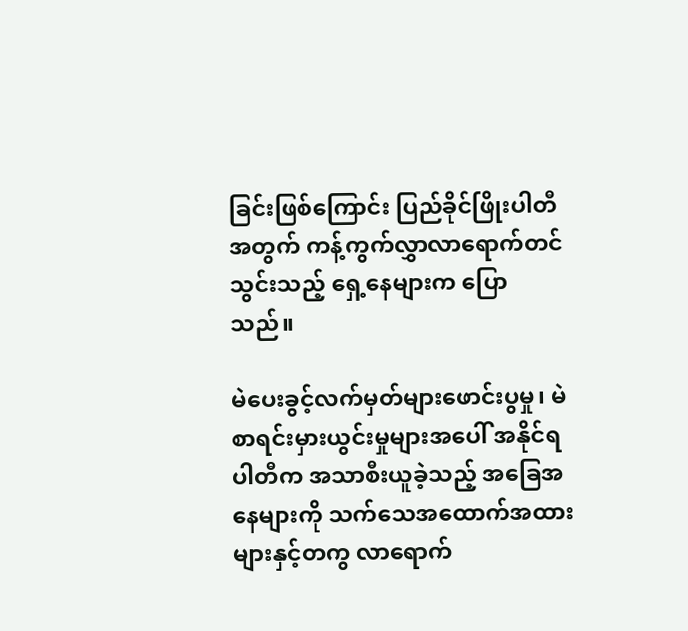ခြင်းဖြစ်ကြောင်း ပြည်ခိုင်ဖြိုးပါတီအတွက် ကန့်ကွက်လွှာလာရောက်တင်သွင်းသည့် ရှေ့နေများက ပြောသည်။

မဲပေးခွင့်လက်မှတ်များဖောင်းပွမှု၊ မဲစာရင်းမှားယွင်းမှုများအပေါ် အနိုင်ရပါတီက အသာစီးယူခဲ့သည့် အခြေအနေများကို သက်သေအထောက်အထားများနှင့်တကွ လာရောက်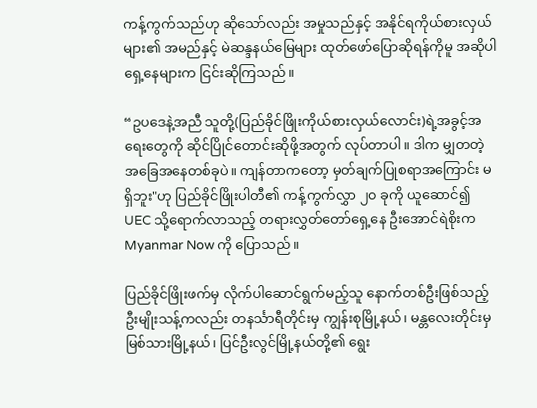ကန့်ကွက်သည်ဟု ဆိုသော်လည်း အမှုသည်နှင့် အနိုင်ရကိုယ်စားလှယ်များ၏ အမည်နှင့် မဲဆန္ဒနယ်မြေများ ထုတ်ဖော်ပြောဆိုရန်ကိုမူ အဆိုပါရှေ့နေများက ငြင်းဆိုကြသည်။

“ဥပဒေနဲ့အညီ သူတို့(ပြည်ခိုင်ဖြိုးကိုယ်စားလှယ်လောင်း)ရဲ့အခွင့်အရေးတွေကို ဆိုင်ပြိုင်တောင်းဆိုဖို့အတွက် လုပ်တာပါ။ ဒါက မျှတတဲ့ အခြေအနေတစ်ခုပဲ။ ကျန်တာကတော့ မှတ်ချက်ပြုစရာအကြောင်း မရှိဘူး"ဟု ပြည်ခိုင်ဖြိုးပါတီ၏ ကန့်ကွက်လွှာ ၂၀ ခုကို ယူဆောင်၍ UEC သို့ရောက်လာသည့် တရားလွှတ်တော်ရှေ့နေ ဦးအောင်ရဲစိုးက Myanmar Now ကို ပြောသည်။

ပြည်ခိုင်ဖြိုးဖက်မှ လိုက်ပါဆောင်ရွက်မည့်သူ နောက်တစ်ဦးဖြစ်သည့် ဦးမျိုးသန့်ကလည်း တနင်္သာရီတိုင်းမှ ကျွန်းစုမြို့နယ်၊ မန္တလေးတိုင်းမှ မြစ်သားမြို့နယ်၊ ပြင်ဦးလွင်မြို့နယ်တို့၏ ရွေး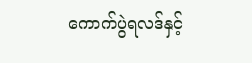ကောက်ပွဲရလဒ်နှင့်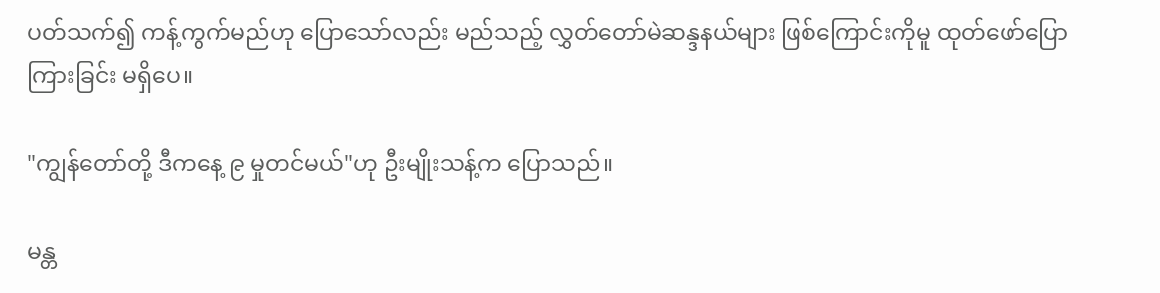ပတ်သက်၍ ကန့်ကွက်မည်ဟု ပြောသော်လည်း မည်သည့် လွှတ်တော်မဲဆန္ဒနယ်များ ဖြစ်ကြောင်းကိုမူ ထုတ်ဖော်ပြောကြားခြင်း မရှိပေ။

"ကျွန်တော်တို့ ဒီကနေ့ ၉ မှုတင်မယ်"ဟု ဦးမျိုးသန့်က ပြောသည်။

မန္တ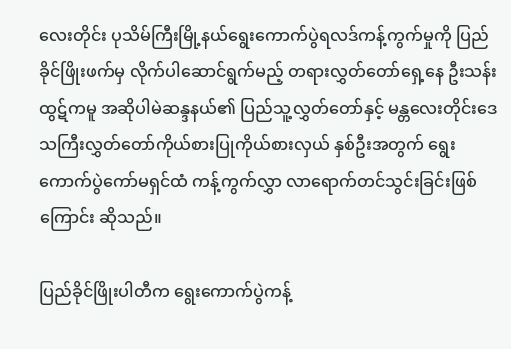လေးတိုင်း ပုသိမ်ကြီးမြို့နယ်ရွေးကောက်ပွဲရလဒ်ကန့်ကွက်မှုကို ပြည်ခိုင်ဖြိုးဖက်မှ လိုက်ပါဆောင်ရွက်မည့် တရားလွှတ်တော်ရှေ့နေ ဦးသန်းထွဋ်ကမူ အဆိုပါမဲဆန္ဒနယ်၏ ပြည်သူ့လွှတ်တော်နှင့် မန္တလေးတိုင်းဒေသကြီးလွှတ်တော်ကိုယ်စားပြုကိုယ်စားလှယ် နှစ်ဦးအတွက် ရွေးကောက်ပွဲကော်မရှင်ထံ ကန့်ကွက်လွှာ လာရောက်တင်သွင်းခြင်းဖြစ်ကြောင်း ဆိုသည်။

ပြည်ခိုင်ဖြိုးပါတီက ရွေးကောက်ပွဲကန့်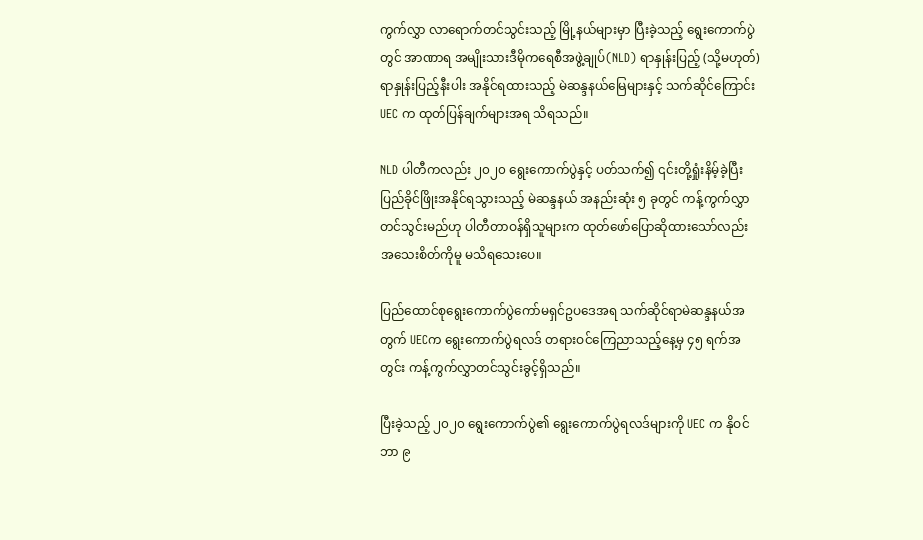ကွက်လွှာ လာရောက်တင်သွင်းသည့် မြို့နယ်များမှာ ပြီးခဲ့သည့် ရွေးကောက်ပွဲတွင် အာဏာရ အမျိုးသားဒီမိုကရေစီအဖွဲ့ချုပ်(NLD) ရာနှုန်းပြည့် (သို့မဟုတ်) ရာနှုန်းပြည့်နီးပါး အနိုင်ရထားသည့် မဲဆန္ဒနယ်မြေများနှင့် သက်ဆိုင်ကြောင်း UEC က ထုတ်ပြန်ချက်များအရ သိရသည်။

NLD ပါတီကလည်း ၂၀၂၀ ရွေးကောက်ပွဲနှင့် ပတ်သက်၍ ၎င်းတို့ရှုံးနိမ့်ခဲ့ပြီး ပြည်ခိုင်ဖြိုးအနိုင်ရသွားသည့် မဲဆန္ဒနယ် အနည်းဆုံး ၅ ခုတွင် ကန့်ကွက်လွှာတင်သွင်းမည်ဟု ပါတီတာဝန်ရှိသူများက ထုတ်ဖော်ပြောဆိုထားသော်လည်း အသေးစိတ်ကိုမူ မသိရသေးပေ။

ပြည်ထောင်စုရွေးကောက်ပွဲကော်မရှင်ဥပဒေအရ သက်ဆိုင်ရာမဲဆန္ဒနယ်အတွက် UECက ရွေးကောက်ပွဲရလဒ် တရားဝင်ကြေညာသည့်နေ့မှ ၄၅ ရက်အတွင်း ကန့်ကွက်လွှာတင်သွင်းခွင့်ရှိသည်။

ပြီးခဲ့သည့် ၂၀၂၀ ရွေးကောက်ပွဲ၏ ရွေးကောက်ပွဲရလဒ်များကို UEC က နိုဝင်ဘာ ၉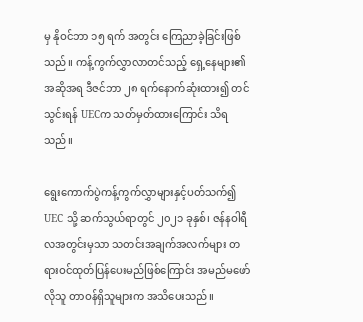မှ နိုဝင်ဘာ ၁၅ ရက် အတွင်း ကြေညာခဲ့ခြင်းဖြစ်သည်။ ကန့်ကွက်လွှာလာတင်သည့် ရှေ့နေများ၏ အဆိုအရ ဒီဇင်ဘာ ၂၈ ရက်နောက်ဆုံးထား၍ တင်သွင်းရန် UECက သတ်မှတ်ထားကြောင်း သိရသည်။

ရွေးကောက်ပွဲကန့်ကွက်လွှာများနှင့်ပတ်သက်၍ UEC သို့ ဆက်သွယ်ရာတွင် ၂၀၂၁ ခုနှစ်၊ ဇန်နဝါရီလအတွင်းမှသာ သတင်းအချက်အလက်များ တရားဝင်ထုတ်ပြန်ပေးမည်ဖြစ်ကြောင်း အမည်မဖော်လိုသူ တာဝန်ရှိသူများက အသိပေးသည်။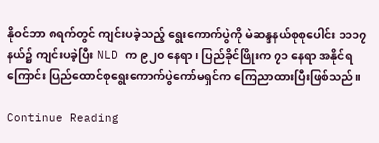နိုဝင်ဘာ ၈ရက်တွင် ကျင်းပခဲ့သည့် ရွေးကောက်ပွဲကို မဲဆန္ဒနယ်စုစုပေါင်း ၁၁၁၇ နယ်၌ ကျင်းပခဲ့ပြီး NLD က ၉၂၀ နေရာ၊ ပြည်ခိုင်ဖြိုးက ၇၁ နေရာ အနိုင်ရကြောင်း ပြည်ထောင်စုရွေးကောက်ပွဲကော်မရှင်က ကြေညာထားပြီးဖြစ်သည်။

Continue Reading